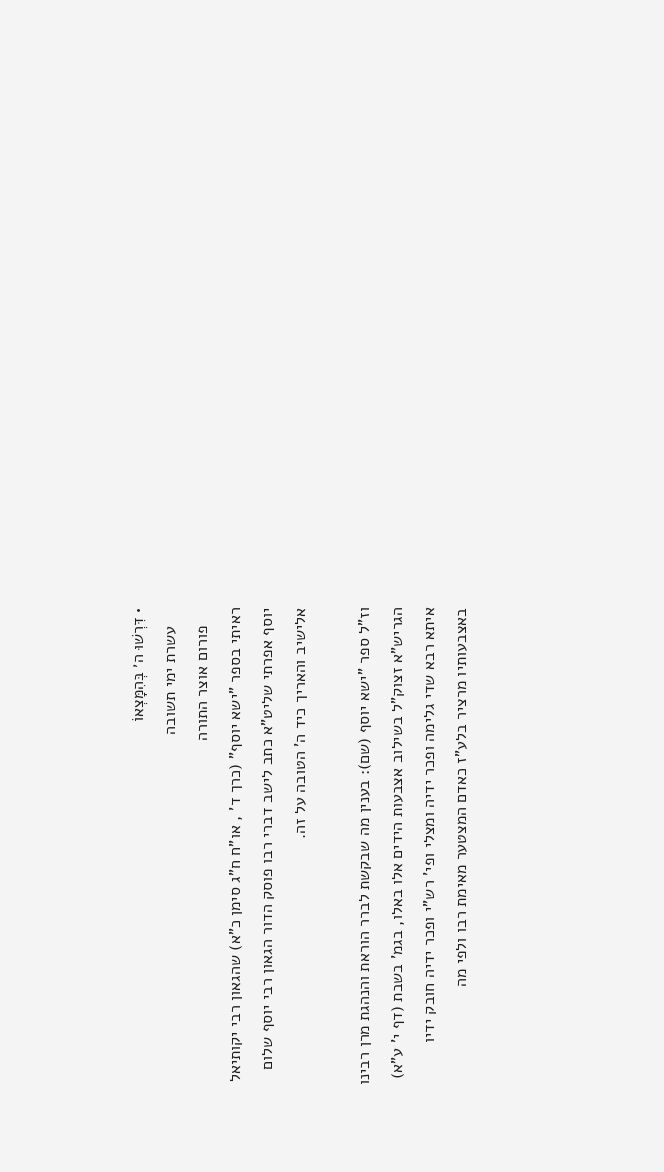• דִּרְשׁוּ ה׳ בְּהִמָּצְאוֹ
    עשרת ימי תשובה
    פורום אוצר התורה
ראיתי בספר "ישא יוסף" (כרך ד' , או"ח ח"ג סימן כ"א) שהגאון רבי יקותיאל יוסף אפרתי שליט"א כתב לישב דברי רבו פוסק הדור הגאון רבי יוסף שלום אלישיב והאריך כיד ה' הטובה על זה.

וז"ל ספר "ישא יוסף (שם): בענין מה שבקשת לברר הוראת והנהגת מרן רבינו הגריש"א זצוק"ל בשילוב אצבעות הידים אלו באלו, בגמ' בשבת (דף י' ע"א) איתא רבא שדי גלימה ופכר ידיה ומצלי ופי' רש"י ופכר ידיה חובק ידיו באצבעותיו מרציר בלע"ז כאדם המצטער מאימת רבו ולפי מה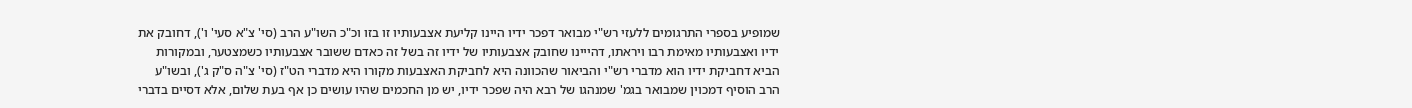שמופיע בספרי התרגומים ללעזי רש"י מבואר דפכר ידיו היינו קליעת אצבעותיו זו בזו וכ"כ השו"ע הרב (סי' צ"א סעי' ו'), דחובק את ידיו ואצבעותיו מאימת רבו ויראתו, דהייינו שחובק אצבעותיו של ידיו זה בשל זה כאדם ששובר אצבעותיו כשמצטער, ובמקורות הביא דחביקת ידיו הוא מדברי רש"י והביאור שהכוונה היא לחביקת האצבעות מקורו היא מדברי הט"ז (סי' צ"ה ס"ק ג'), ובשו"ע הרב הוסיף דמכוין שמבואר בגמ' שמנהגו של רבא היה שפכר ידיו, יש מן החכמים שהיו עושים כן אף בעת שלום, אלא דסיים בדברי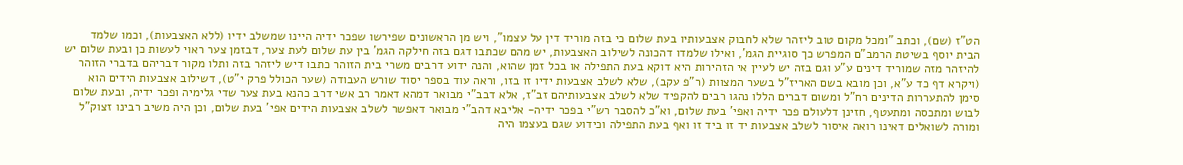הט"ז (שם), וכתב "ומכל מקום טוב ליזהר שלא לחבוק אצבעותיו בעת שלום כי בזה מוריד דין על עצמו", ויש מן הראשונים שפירשו שפכר ידיה היינו שמשלב ידיו (ללא האצבעות), וכמו שלמד הבית יוסף בשיטת הרמב"ם המפרש כך סוגיית הגמ', ואילו שלמדו דהכונה לשילוב האצבעות, יש מהם שכתבו דגם בזה חילקה הגמ' בין עת שלום לעת צער, דבזמן צער ראוי לעשות כן ובעת שלום יש להיזהר מזה שמוריד דינים ע"ע וגם בזה יש לעיין אי הזהירות היא דוקא בעת התפילה או בכל זמן שהוא, והנה ידוע דרבים משרי בית הזוהר כתבו דיש ליזהר בזה ותלו מקור דבריהם בדברי הזוהר (ויקרא דף כד ע"א, וכן מובא בשם האריז"ל בשער המצוות (ר"פ עקב), שלא לשלב אצבעות ידיו זו בזו, וראה עוד בספר יסוד שורש העבודה (שער הכולל פרק י"ט), דשילוב אצבעות הידים הוא סימן להתעררות הדינים רח"ל ומשום דברים הללו נהגו רבים להקפיד שלא לשלב אצבעותיהם זב"ז, אלא דבב"י מבואר דמהא דאמר רב אשי דרב כהנא בעת צער שדי גלימיה ופכר ידיה, ובעת שלום לבוש ומתכסה ומתעטף, חזינן דלעולם פכר ידיה ואפי' בעת שלום, וא"כ להסבר רש"י בפכר ידיה- אליבא דהב"י מבואר דאפשר לשלב אצבעות הידים אפי' בעת שלום, וכן היה משיב רבינו זצוק"ל ומורה לשואלים דאינו רואה איסור לשלב אצבעות יד זו ביד זו ואף בעת התפילה וכידוע שגם בעצמו היה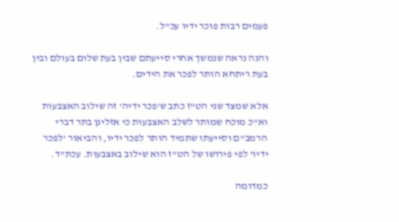פעמים רבות פוכר ידיו עכ"ל.

והנה נראה שנמשך אחרי סייעתם שבין בעת שלום בעולם ובין בעת ריתחא הותר לפכר את הידים.

אלא שמצד שני הט"ז כתב ש'פכר ידיה' זה שילוב האצבעות וא"כ מוכח שמותר לשלב האצבעות כי אזלינן בתר דברי הרמב"ם וסייעתו שתמיד הותר לפכר ידיו, והביאור 'לפכר ידיו' לפי פירושו של הט"ז הוא שילוב באצבעות. עכת"ד.

כמדומה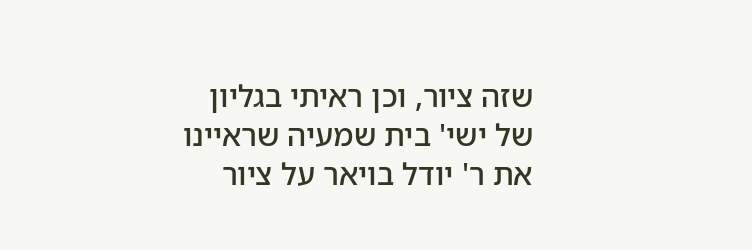שזה ציור, וכן ראיתי בגליון של ישי' בית שמעיה שראיינו את ר' יודל בויאר על ציור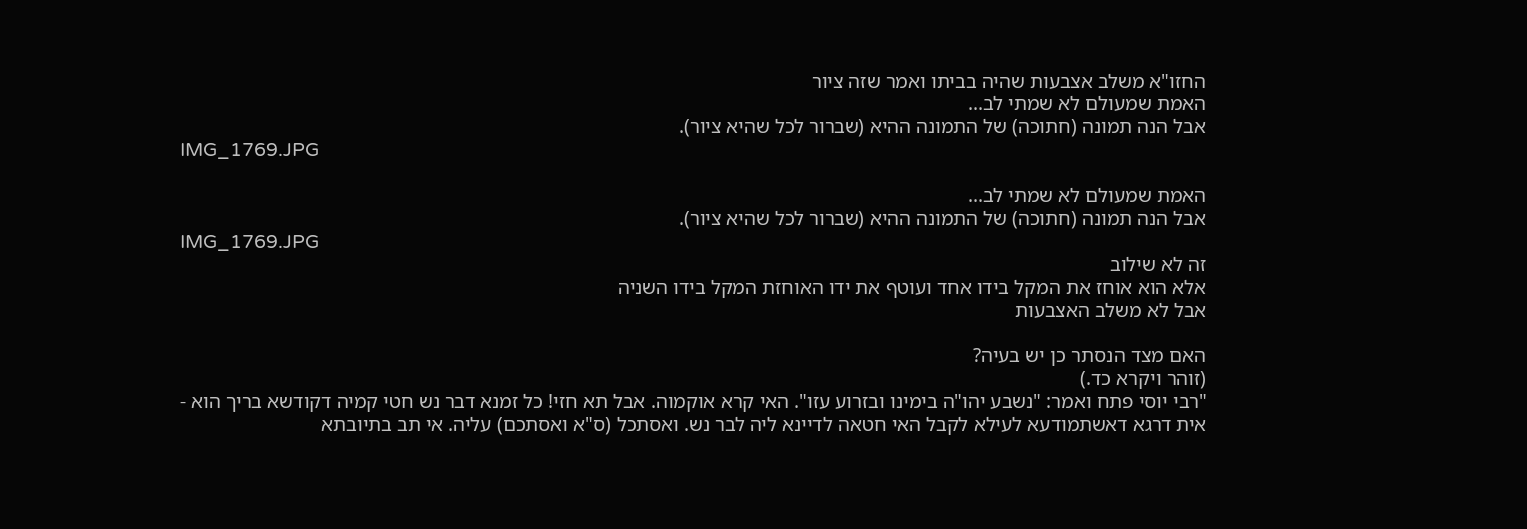החזו"א משלב אצבעות שהיה בביתו ואמר שזה ציור
האמת שמעולם לא שמתי לב...
אבל הנה תמונה (חתוכה) של התמונה ההיא (שברור לכל שהיא ציור).
IMG_1769.JPG

האמת שמעולם לא שמתי לב...
אבל הנה תמונה (חתוכה) של התמונה ההיא (שברור לכל שהיא ציור).
IMG_1769.JPG
זה לא שילוב
אלא הוא אוחז את המקל בידו אחד ועוטף את ידו האוחזת המקל בידו השניה
אבל לא משלב האצבעות

האם מצד הנסתר כן יש בעיה?
(זוהר ויקרא כד.)
"רבי יוסי פתח ואמר: "נשבע יהו"ה בימינו ובזרוע עזו". האי קרא אוקמוה. אבל תא חזי! כל זמנא דבר נש חטי קמיה דקודשא בריך הוא - אית דרגא דאשתמודעא לעילא לקבל האי חטאה לדיינא ליה לבר נש. ואסתכל (ס"א ואסתכם) עליה. אי תב בתיובתא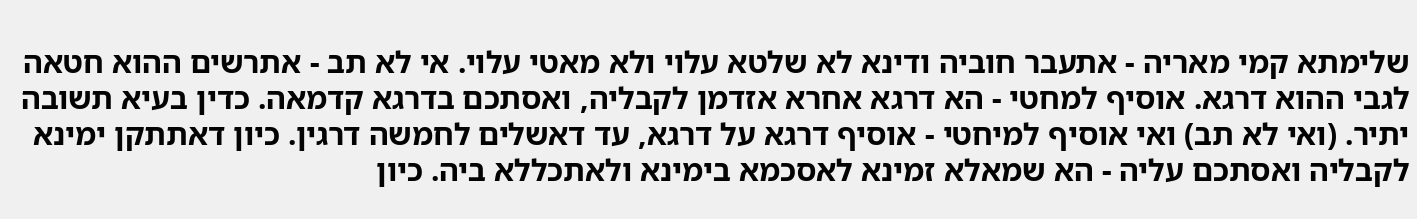שלימתא קמי מאריה - אתעבר חוביה ודינא לא שלטא עלוי ולא מאטי עלוי. אי לא תב - אתרשים ההוא חטאה לגבי ההוא דרגא. אוסיף למחטי - הא דרגא אחרא אזדמן לקבליה, ואסתכם בדרגא קדמאה. כדין בעיא תשובה יתיר. (ואי לא תב) ואי אוסיף למיחטי - אוסיף דרגא על דרגא, עד דאשלים לחמשה דרגין. כיון דאתתקן ימינא לקבליה ואסתכם עליה - הא שמאלא זמינא לאסכמא בימינא ולאתכללא ביה. כיון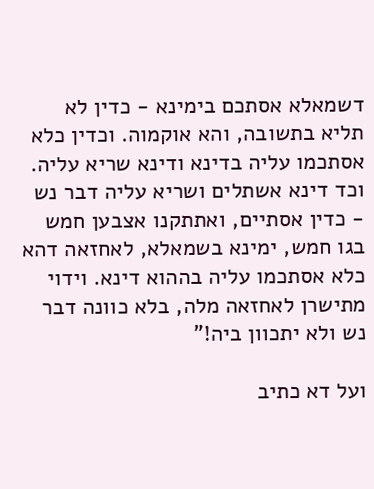דשמאלא אסתכם בימינא - כדין לא תליא בתשובה, והא אוקמוה. וכדין כלא אסתכמו עליה בדינא ודינא שריא עליה. וכד דינא אשתלים ושריא עליה דבר נש - כדין אסתיים, ואתתקנו אצבען חמש בגו חמש, ימינא בשמאלא, לאחזאה דהא כלא אסתכמו עליה בההוא דינא. וידוי מתישרן לאחזאה מלה, בלא כוונה דבר נש ולא יתכוון ביה!"

ועל דא כתיב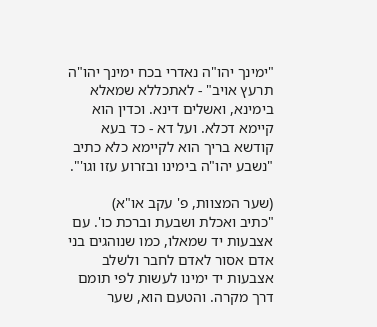"ימינך יהו"ה נאדרי בכח ימינך יהו"ה תרעץ אויב" - לאתכללא שמאלא בימינא, ואשלים דינא. וכדין הוא קיימא דכלא. ועל דא - כד בעא קודשא בריך הוא לקיימא כלא כתיב "נשבע יהו"ה בימינו ובזרוע עזו וגו'".

(שער המצוות, פ' עקב או"א)
"כתיב ואכלת ושבעת וברכת כו'. עם אצבעות יד שמאלו, כמו שנוהגים בני אדם אסור לאדם לחבר ולשלב אצבעות יד ימינו לעשות לפי תומם דרך מקרה. והטעם הוא, שער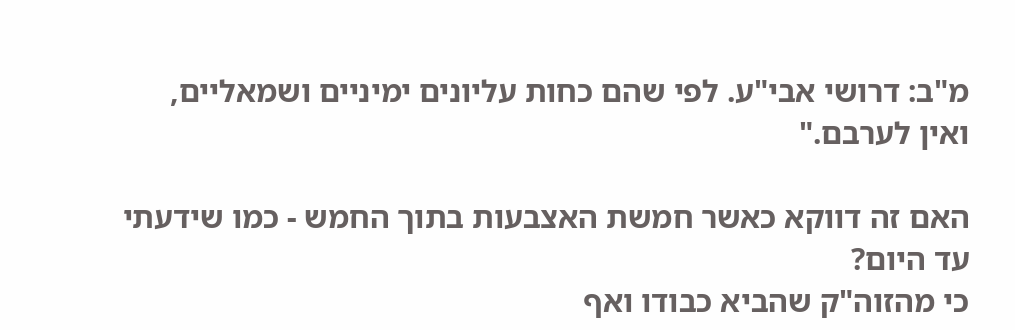מ"ב: דרושי אבי"ע. לפי שהם כחות עליונים ימיניים ושמאליים, ואין לערבם."

האם זה דווקא כאשר חמשת האצבעות בתוך החמש - כמו שידעתי עד היום?
כי מהזוה"ק שהביא כבודו ואף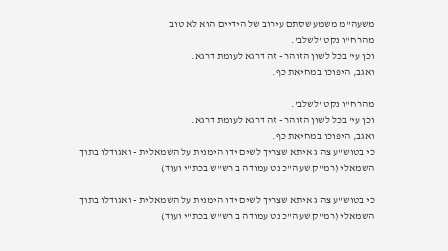משעה"מ משמע שסתם עירוב של הידיים הוא לא טוב
מהרח"ו נקט 'לשלב'.
וכן עי' בכל לשון הזוהר - זה דרגא לעומת דרגא.
ואגב, היפוכו במחיאת כף.

מהרח"ו נקט 'לשלב'.
וכן עי' בכל לשון הזוהר - זה דרגא לעומת דרגא.
ואגב, היפוכו במחיאת כף.
כי בטוש"ע צה ג איתא שצריך לשים ידו הימנית על השמאלית - ואגודלו בתוך השמאלי (רמ"ק שעה"כ נט עמודה ב רש"ש בכת"י ועוד)

כי בטוש"ע צה ג איתא שצריך לשים ידו הימנית על השמאלית - ואגודלו בתוך השמאלי (רמ"ק שעה"כ נט עמודה ב רש"ש בכת"י ועוד)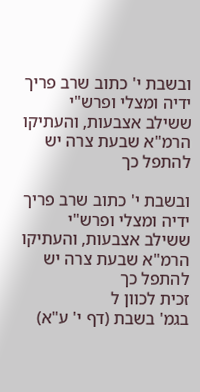ובשבת י' כתוב שרב פריך ידיה ומצלי ופרש"י ששילב אצבעות, והעתיקו הרמ"א שבעת צרה יש להתפל כך

ובשבת י' כתוב שרב פריך ידיה ומצלי ופרש"י ששילב אצבעות, והעתיקו הרמ"א שבעת צרה יש להתפל כך
זכית לכוון ל
בגמ' בשבת (דף י' ע"א)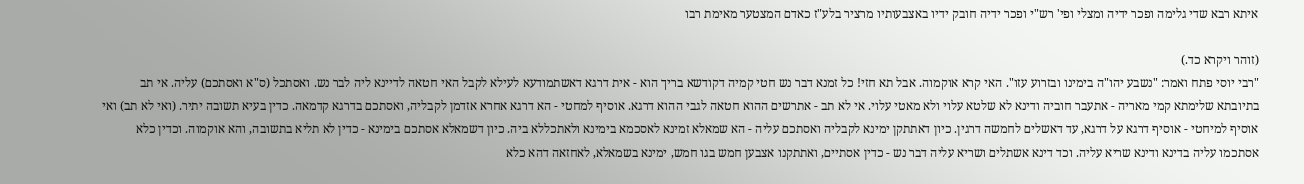איתא רבא שדי גלימה ופכר ידיה ומצלי ופי' רש"י ופכר ידיה חובק ידיו באצבעותיו מרציר בלע"ז כאדם המצטער מאימת רבו

(זוהר ויקרא כד.)
"רבי יוסי פתח ואמר: "נשבע יהו"ה בימינו ובזרוע עזו". האי קרא אוקמוה. אבל תא חזי! כל זמנא דבר נש חטי קמיה דקודשא בריך הוא - אית דרגא דאשתמודעא לעילא לקבל האי חטאה לדיינא ליה לבר נש. ואסתכל (ס"א ואסתכם) עליה. אי תב בתיובתא שלימתא קמי מאריה - אתעבר חוביה ודינא לא שלטא עלוי ולא מאטי עלוי. אי לא תב - אתרשים ההוא חטאה לגבי ההוא דרגא. אוסיף למחטי - הא דרגא אחרא אזדמן לקבליה, ואסתכם בדרגא קדמאה. כדין בעיא תשובה יתיר. (ואי לא תב) ואי אוסיף למיחטי - אוסיף דרגא על דרגא, עד דאשלים לחמשה דרגין. כיון דאתתקן ימינא לקבליה ואסתכם עליה - הא שמאלא זמינא לאסכמא בימינא ולאתכללא ביה. כיון דשמאלא אסתכם בימינא - כדין לא תליא בתשובה, והא אוקמוה. וכדין כלא אסתכמו עליה בדינא ודינא שריא עליה. וכד דינא אשתלים ושריא עליה דבר נש - כדין אסתיים, ואתתקנו אצבען חמש בגו חמש, ימינא בשמאלא, לאחזאה דהא כלא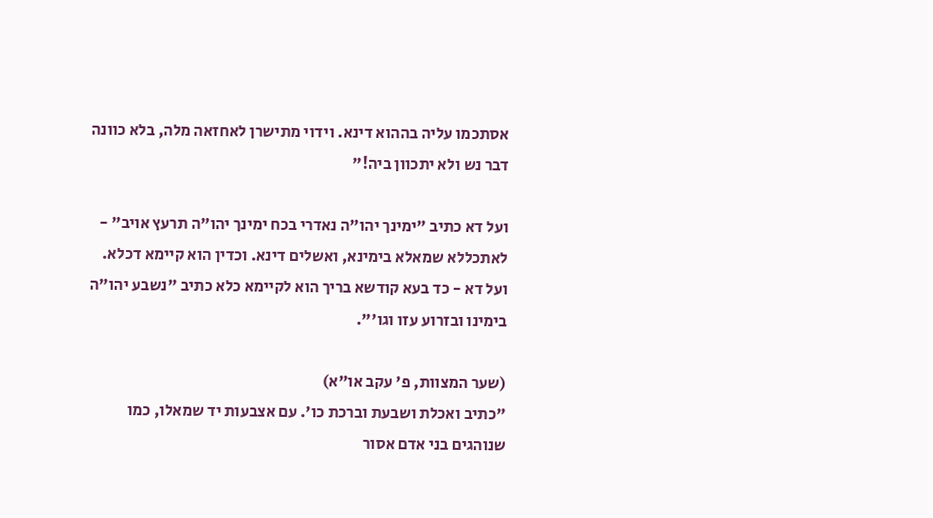אסתכמו עליה בההוא דינא. וידוי מתישרן לאחזאה מלה, בלא כוונה דבר נש ולא יתכוון ביה!"

ועל דא כתיב "ימינך יהו"ה נאדרי בכח ימינך יהו"ה תרעץ אויב" - לאתכללא שמאלא בימינא, ואשלים דינא. וכדין הוא קיימא דכלא. ועל דא - כד בעא קודשא בריך הוא לקיימא כלא כתיב "נשבע יהו"ה בימינו ובזרוע עזו וגו'".

(שער המצוות, פ' עקב או"א)
"כתיב ואכלת ושבעת וברכת כו'. עם אצבעות יד שמאלו, כמו שנוהגים בני אדם אסור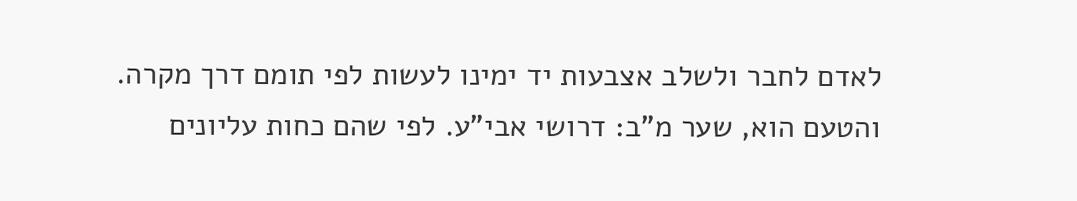לאדם לחבר ולשלב אצבעות יד ימינו לעשות לפי תומם דרך מקרה. והטעם הוא, שער מ"ב: דרושי אבי"ע. לפי שהם כחות עליונים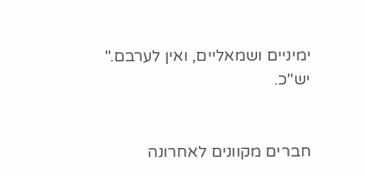ימיניים ושמאליים, ואין לערבם."
יש"כ.


חברים מקוונים לאחרונה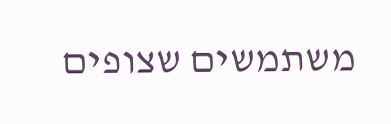משתמשים שצופים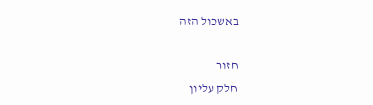באשכול הזה

חזור
חלק עליון